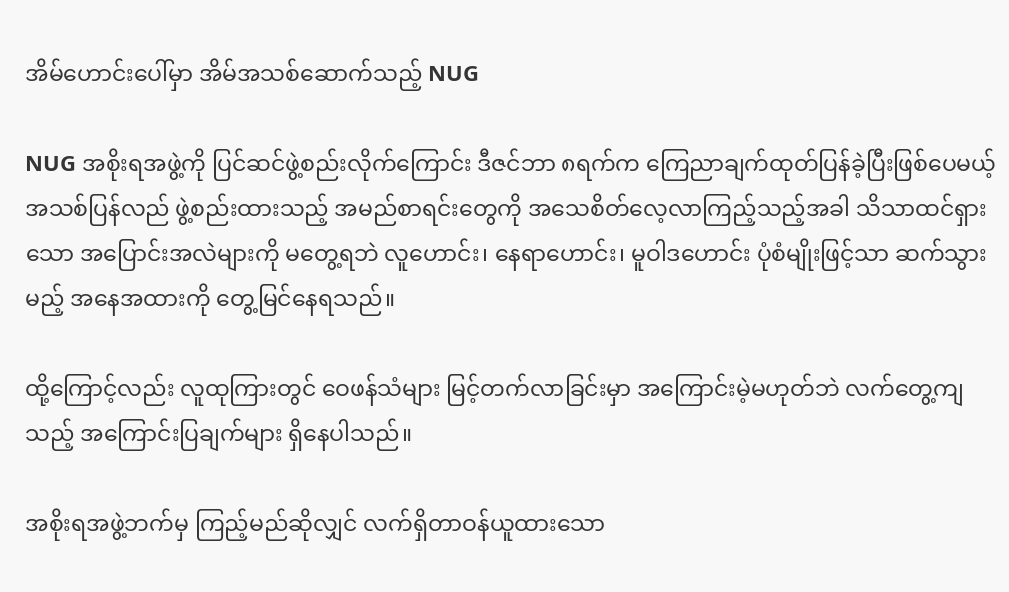အိမ်ဟောင်းပေါ်မှာ အိမ်အသစ်ဆောက်သည့် NUG

NUG အစိုးရအဖွဲ့ကို ပြင်ဆင်ဖွဲ့စည်းလိုက်ကြောင်း ဒီဇင်ဘာ ၈ရက်က ကြေညာချက်ထုတ်ပြန်ခဲ့ပြီးဖြစ်ပေမယ့် အသစ်ပြန်လည် ဖွဲ့စည်းထားသည့် အမည်စာရင်းတွေကို အသေစိတ်လေ့လာကြည့်သည့်အခါ သိသာထင်ရှားသော အပြောင်းအလဲများကို မတွေ့ရဘဲ လူဟောင်း၊ နေရာဟောင်း၊ မူဝါဒဟောင်း ပုံစံမျိုးဖြင့်သာ ဆက်သွားမည့် အနေအထားကို တွေ့မြင်နေရသည်။

ထို့ကြောင့်လည်း လူထုကြားတွင် ဝေဖန်သံများ မြင့်တက်လာခြင်းမှာ အကြောင်းမဲ့မဟုတ်ဘဲ လက်တွေ့ကျသည့် အကြောင်းပြချက်များ ရှိနေပါသည်။

အစိုးရအဖွဲ့ဘက်မှ ကြည့်မည်ဆိုလျှင် လက်ရှိတာဝန်ယူထားသော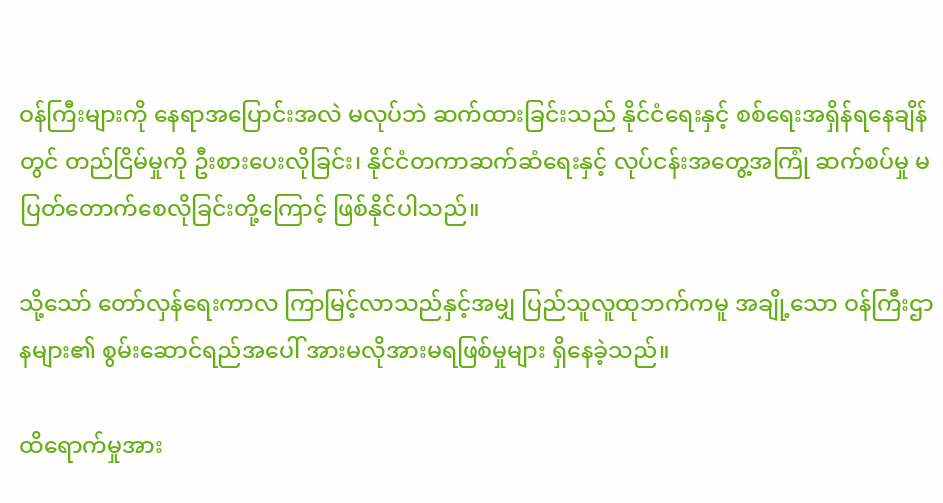ဝန်ကြီးများကို နေရာအပြောင်းအလဲ မလုပ်ဘဲ ဆက်ထားခြင်းသည် နိုင်ငံရေးနှင့် စစ်ရေးအရှိန်ရနေချိန်တွင် တည်ငြိမ်မှုကို ဦးစားပေးလိုခြင်း၊ နိုင်ငံတကာဆက်ဆံရေးနှင့် လုပ်ငန်းအတွေ့အကြုံ ဆက်စပ်မှု မပြတ်တောက်စေလိုခြင်းတို့ကြောင့် ဖြစ်နိုင်ပါသည်။

သို့သော် တော်လှန်ရေးကာလ ကြာမြင့်လာသည်နှင့်အမျှ ပြည်သူလူထုဘက်ကမူ အချို့သော ဝန်ကြီးဌာနများ၏ စွမ်းဆောင်ရည်အပေါ် အားမလိုအားမရဖြစ်မှုများ ရှိနေခဲ့သည်။

ထိရောက်မှုအား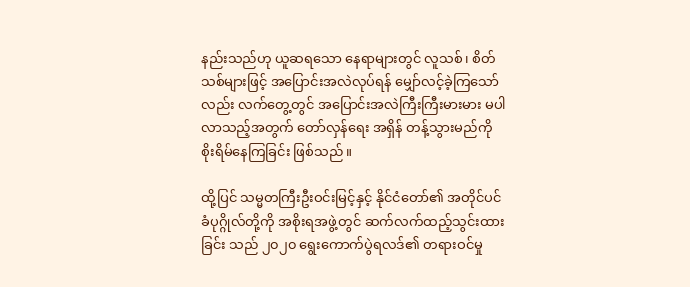နည်းသည်ဟု ယူဆရသော နေရာများတွင် လူသစ်၊ စိတ်သစ်များဖြင့် အပြောင်းအလဲလုပ်ရန် မျှော်လင့်ခဲ့ကြသော်လည်း လက်တွေ့တွင် အပြောင်းအလဲကြီးကြီးမားမား မပါလာသည့်အတွက် တော်လှန်ရေး အရှိန် တန့်သွားမည်ကို စိုးရိမ်နေကြခြင်း ဖြစ်သည်။

ထို့ပြင် သမ္မတကြီးဦးဝင်းမြင့်နှင့် နိုင်ငံတော်၏ အတိုင်ပင်ခံပုဂ္ဂိုလ်တို့ကို အစိုးရအဖွဲ့တွင် ဆက်လက်ထည့်သွင်းထားခြင်း သည် ၂၀၂၀ ရွေးကောက်ပွဲရလဒ်၏ တရားဝင်မှု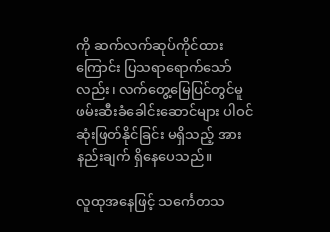ကို ဆက်လက်ဆုပ်ကိုင်ထားကြောင်း ပြသရာရောက်သော်လည်း၊ လက်တွေ့မြေပြင်တွင်မူ ဖမ်းဆီးခံခေါင်းဆောင်များ ပါဝင်ဆုံးဖြတ်နိုင်ခြင်း မရှိသည့် အားနည်းချက် ရှိနေပေသည်။

လူထုအနေဖြင့် သင်္ကေတသ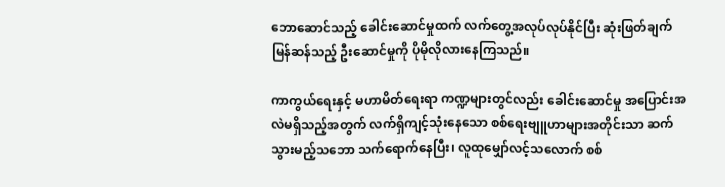ဘောဆောင်သည့် ခေါင်းဆောင်မှုထက် လက်တွေ့အလုပ်လုပ်နိုင်ပြီး ဆုံးဖြတ်ချက် မြန်ဆန်သည့် ဦးဆောင်မှုကို ပိုမိုလိုလားနေကြသည်။

ကာကွယ်ရေးနှင့် မဟာမိတ်ရေးရာ ကဏ္ဍများတွင်လည်း ခေါင်းဆောင်မှု အပြောင်းအလဲမရှိသည့်အတွက် လက်ရှိကျင့်သုံးနေသော စစ်ရေးဗျူဟာများအတိုင်းသာ ဆက်သွားမည့်သဘော သက်ရောက်နေပြီး၊ လူထုမျှော်လင့်သလောက် စစ်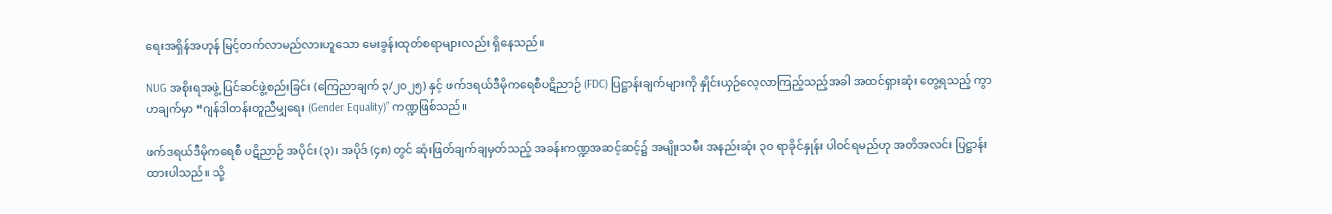ရေးအရှိန်အဟုန် မြင့်တက်လာမည်လားဟူသော မေးခွန်းထုတ်စရာများလည်း ရှိနေသည်။

NUG အစိုးရအဖွဲ့ ပြင်ဆင်ဖွဲ့စည်းခြင်း (ကြေညာချက် ၃/၂၀၂၅) နှင့် ဖက်ဒရယ်ဒီမိုကရေစီပဋိညာဉ် (FDC) ပြဋ္ဌာန်းချက်များကို နှိုင်းယှဉ်လေ့လာကြည့်သည့်အခါ အထင်ရှားဆုံး တွေ့ရသည့် ကွာဟချက်မှာ “ဂျန်ဒါတန်းတူညီမျှရေး (Gender Equality)” ကဏ္ဍဖြစ်သည်။

ဖက်ဒရယ်ဒီမိုကရေစီ ပဋိညာဉ် အပိုင်း (၃)၊ အပိုဒ် (၄၈) တွင် ဆုံးဖြတ်ချက်ချမှတ်သည့် အခန်းကဏ္ဍအဆင့်ဆင့်၌ အမျိုးသမီး အနည်းဆုံး ၃၀ ရာခိုင်နှုန်း ပါဝင်ရမည်ဟု အတိအလင်း ပြဋ္ဌာန်းထားပါသည်။ သို့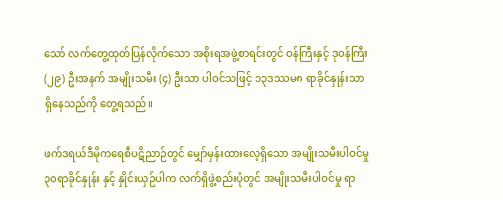သော် လက်တွေ့ထုတ်ပြန်လိုက်သော အစိုးရအဖွဲ့စာရင်းတွင် ဝန်ကြီးနှင့် ဒုဝန်ကြီး (၂၉) ဦးအနက် အမျိုးသမီး (၄) ဦးသာ ပါဝင်သဖြင့် ၁၃ဒဿမ၈ ရာခိုင်နှုန်းသာ ရှိနေသည်ကို တွေ့ရသည်။

ဖက်ဒရယ်ဒီမိုကရေစီပဋိညာဉ်တွင် မျှော်မှန်းထားလေ့ရှိသော အမျိုးသမီးပါဝင်မှု ၃၀ရာခိုင်နှုန်း နှင့် နှိုင်းယှဉ်ပါက လက်ရှိဖွဲ့စည်းပုံတွင် အမျိုးသမီးပါဝင်မှု ရာ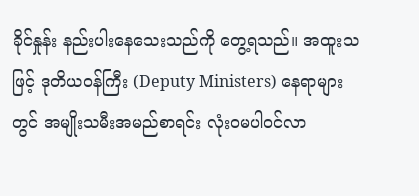ခိုင်နှုန်း နည်းပါးနေသေးသည်ကို တွေ့ရသည်။ အထူးသဖြင့် ဒုတိယဝန်ကြီး (Deputy Ministers) နေရာများတွင် အမျိုးသမီးအမည်စာရင်း လုံးဝမပါဝင်လာ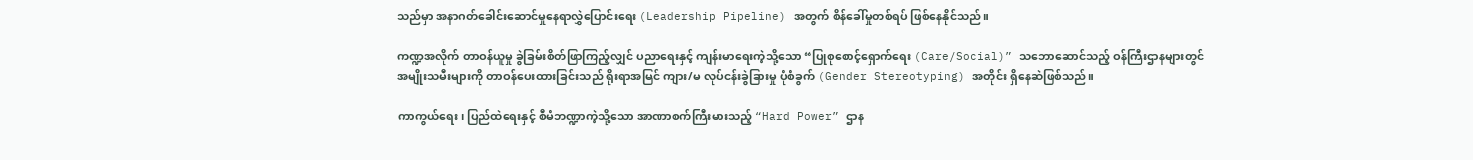သည်မှာ အနာဂတ်ခေါင်းဆောင်မှုနေရာလွှဲပြောင်းရေး (Leadership Pipeline) အတွက် စိန်ခေါ်မှုတစ်ရပ် ဖြစ်နေနိုင်သည်။

ကဏ္ဍအလိုက် တာဝန်ယူမှု ခွဲခြမ်းစိတ်ဖြာကြည့်လျှင် ပညာရေးနှင့် ကျန်းမာရေးကဲ့သို့သော “ပြုစုစောင့်ရှောက်ရေး (Care/Social)” သဘောဆောင်သည့် ဝန်ကြီးဌာနများတွင် အမျိုးသမီးများကို တာဝန်ပေးထားခြင်းသည် ရိုးရာအမြင် ကျား/မ လုပ်ငန်းခွဲခြားမှု ပုံစံခွက် (Gender Stereotyping) အတိုင်း ရှိနေဆဲဖြစ်သည်။

ကာကွယ်ရေး၊ ပြည်ထဲရေးနှင့် စီမံဘဏ္ဍာကဲ့သို့သော အာဏာစက်ကြီးမားသည့် “Hard Power” ဌာန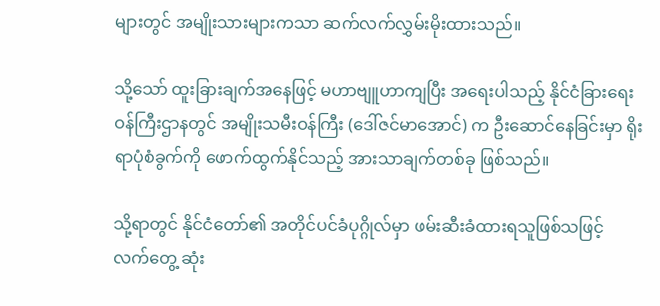များတွင် အမျိုးသားများကသာ ဆက်လက်လွှမ်းမိုးထားသည်။

သို့သော် ထူးခြားချက်အနေဖြင့် မဟာဗျူဟာကျပြီး အရေးပါသည့် နိုင်ငံခြားရေးဝန်ကြီးဌာနတွင် အမျိုးသမီးဝန်ကြီး (ဒေါ်ဇင်မာအောင်) က ဦးဆောင်နေခြင်းမှာ ရိုးရာပုံစံခွက်ကို ဖောက်ထွက်နိုင်သည့် အားသာချက်တစ်ခု ဖြစ်သည်။

သို့ရာတွင် နိုင်ငံတော်၏ အတိုင်ပင်ခံပုဂ္ဂိုလ်မှာ ဖမ်းဆီးခံထားရသူဖြစ်သဖြင့် လက်တွေ့ ဆုံး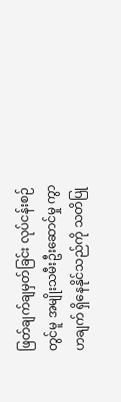ဖြတ်ချက်ချမှတ်ခြင်း လုပ်ငန်းစဉ်တွင်မူ အမျိုးသမီးဦးဆောင်မှု ကွာဟချက် ရှိနေနိုင်သည်ကို သတိပြု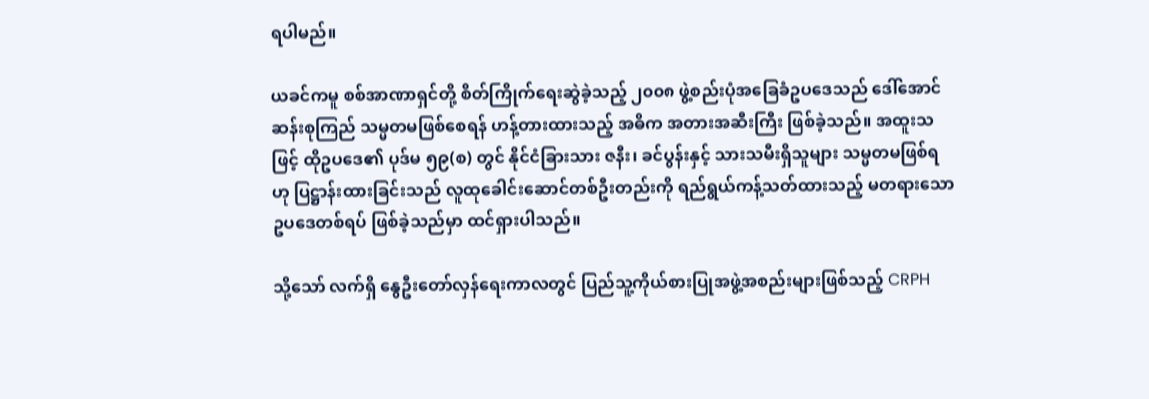ရပါမည်။

ယခင်ကမူ စစ်အာဏာရှင်တို့ စိတ်ကြိုက်ရေးဆွဲခဲ့သည့် ၂၀၀၈ ဖွဲ့စည်းပုံအခြေခံဥပဒေသည် ဒေါ်အောင်ဆန်းစုကြည် သမ္မတမဖြစ်စေရန် ဟန့်တားထားသည့် အဓိက အတားအဆီးကြီး ဖြစ်ခဲ့သည်။ အထူးသဖြင့် ထိုဥပဒေ၏ ပုဒ်မ ၅၉(စ) တွင် နိုင်ငံခြားသား ဇနီး၊ ခင်ပွန်းနှင့် သားသမီးရှိသူများ သမ္မတမဖြစ်ရဟု ပြဋ္ဌာန်းထားခြင်းသည် လူထုခေါင်းဆောင်တစ်ဦးတည်းကို ရည်ရွယ်ကန့်သတ်ထားသည့် မတရားသော ဥပဒေတစ်ရပ် ဖြစ်ခဲ့သည်မှာ ထင်ရှားပါသည်။

သို့သော် လက်ရှိ နွေဦးတော်လှန်ရေးကာလတွင် ပြည်သူ့ကိုယ်စားပြုအဖွဲ့အစည်းများဖြစ်သည့် CRPH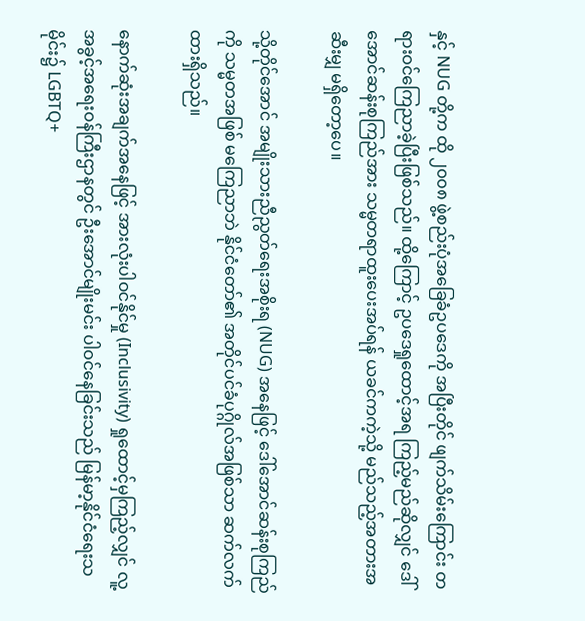နှင့် NUG တို့က ထို ၂၀၀၈ ဖွဲ့စည်းပုံအခြေခံဥပဒေကို အပြီးတိုင် ဖျက်သိမ်းကြောင်း တရားဝင်ကြေညာခဲ့ပြီးဖြစ်သည်။ ထို့ကြောင့် ဥပဒေရှုထောင့်အရ ကြည့်မည်ဆိုလျှင် ဒေါ်အောင်ဆန်းစုကြည်အား သမ္မတရာထူးပေးအပ်ရန် ယခင်ကကဲ့သို့ မည်သည့်အတားအဆီးမျှ မရှိတော့ပေ။

သို့တိုင်အောင် အမျိုးသားညီညွတ်ရေးအစိုးရ (NUG) အနေဖြင့် ဒေါ်အောင်ဆန်းစုကြည်ကို သမ္မတအဖြစ် မကြေညာဘဲ နိုင်ငံတော်၏ အတိုင်ပင်ခံပုဂ္ဂိုလ်အဖြစ်သာ ဆက်လက်ထားရှိသည်။

နောက်ဆုံးအချက်အနေဖြင့် အားလုံးပါဝင်နိုင်မှု (Inclusivity) ရှုထောင့်မှကြည့်လျှင် လူ့အခွင့်အရေးဝန်ကြီးဌာနတွင် ဦးအောင်မျိုးမင်း ပါဝင်နေခြင်းသည် မြန်မာ့နိုင်ငံရေးသမိုင်း၌ LGBTQ+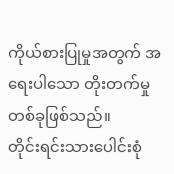ကိုယ်စားပြုမှုအတွက် အရေးပါသော တိုးတက်မှုတစ်ခုဖြစ်သည်။
တိုင်းရင်းသားပေါင်းစုံ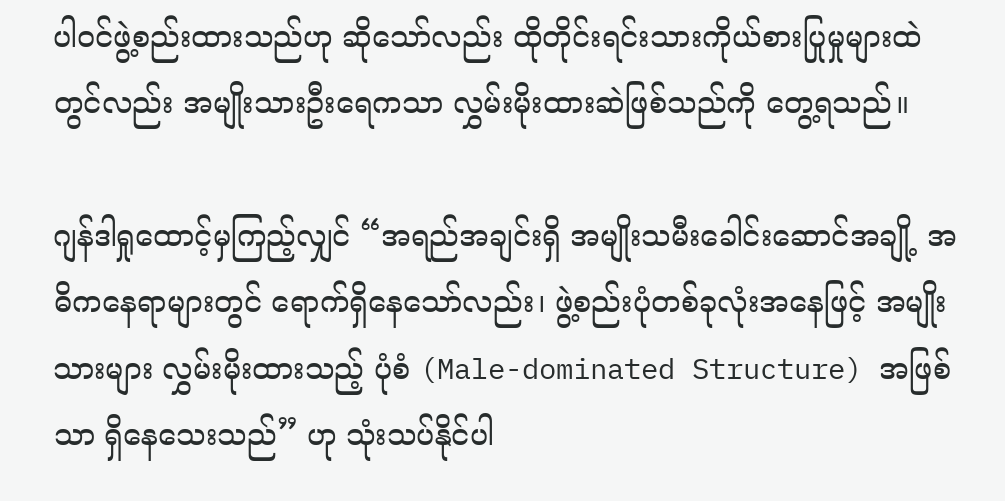ပါဝင်ဖွဲ့စည်းထားသည်ဟု ဆိုသော်လည်း ထိုတိုင်းရင်းသားကိုယ်စားပြုမှုများထဲတွင်လည်း အမျိုးသားဦးရေကသာ လွှမ်းမိုးထားဆဲဖြစ်သည်ကို တွေ့ရသည်။

ဂျန်ဒါရှုထောင့်မှကြည့်လျှင် “အရည်အချင်းရှိ အမျိုးသမီးခေါင်းဆောင်အချို့ အဓိကနေရာများတွင် ရောက်ရှိနေသော်လည်း၊ ဖွဲ့စည်းပုံတစ်ခုလုံးအနေဖြင့် အမျိုးသားများ လွှမ်းမိုးထားသည့် ပုံစံ (Male-dominated Structure) အဖြစ်သာ ရှိနေသေးသည်” ဟု သုံးသပ်နိုင်ပါ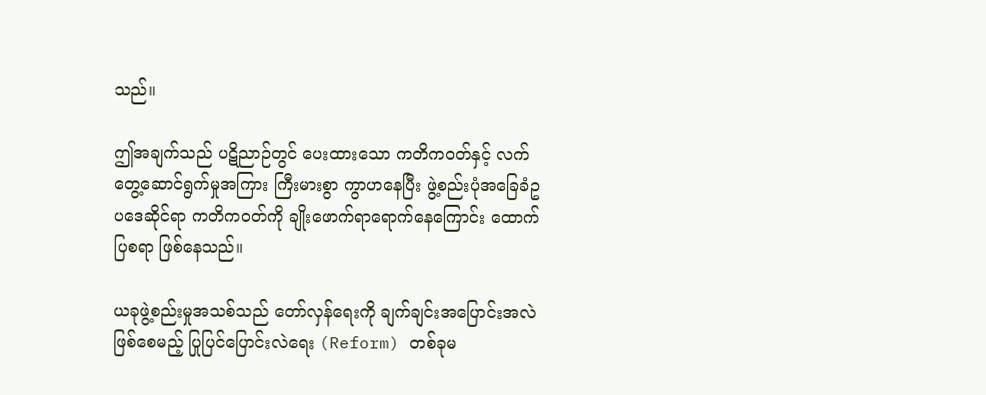သည်။

ဤအချက်သည် ပဋိညာဉ်တွင် ပေးထားသော ကတိကဝတ်နှင့် လက်တွေ့ဆောင်ရွက်မှုအကြား ကြီးမားစွာ ကွာဟနေပြီး ဖွဲ့စည်းပုံအခြေခံဥပဒေဆိုင်ရာ ကတိကဝတ်ကို ချိုးဖောက်ရာရောက်နေကြောင်း ထောက်ပြစရာ ဖြစ်နေသည်။

ယခုဖွဲ့စည်းမှုအသစ်သည် တော်လှန်ရေးကို ချက်ချင်းအပြောင်းအလဲဖြစ်စေမည့် ပြုပြင်ပြောင်းလဲရေး (Reform) တစ်ခုမ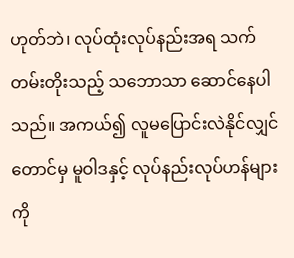ဟုတ်ဘဲ၊ လုပ်ထုံးလုပ်နည်းအရ သက်တမ်းတိုးသည့် သဘောသာ ဆောင်နေပါသည်။ အကယ်၍ လူမပြောင်းလဲနိုင်လျှင်တောင်မှ မူဝါဒနှင့် လုပ်နည်းလုပ်ဟန်များကို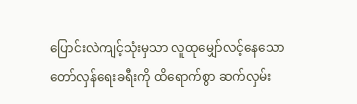ပြောင်းလဲကျင့်သုံးမှသာ လူထုမျှော်လင့်နေသော တော်လှန်ရေးခရီးကို ထိရောက်စွာ ဆက်လှမ်း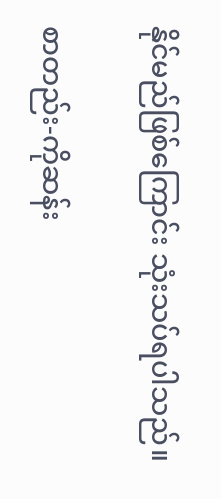နိုင်မည်ဖြစ်ကြောင်း သုံးသပ်ရပါသည်။

စာတည်း-ကိုဆန်း